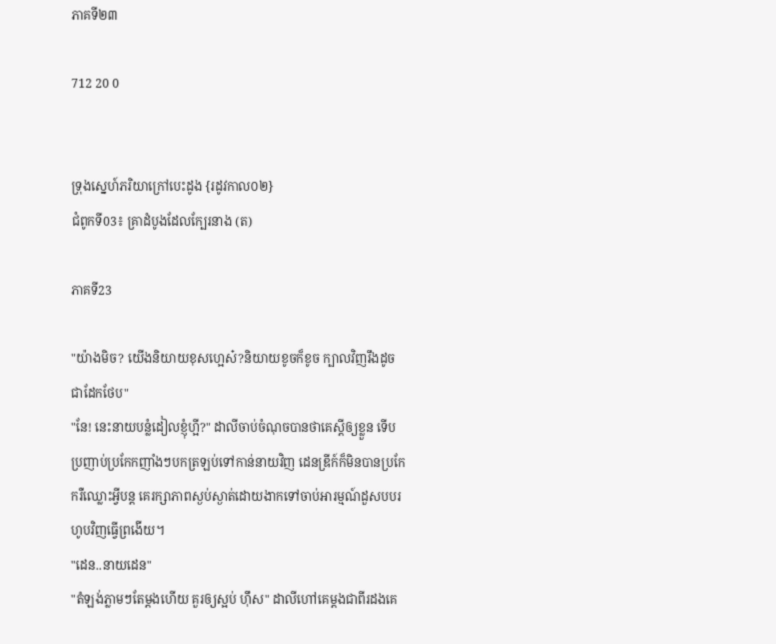ភាគទី២៣

712 20 0


ទ្រុងស្នេហ៍ភរិយាក្រៅបេះដូង {រដូវកាល០២}
ជំពូកទី03៖ គ្រាដំបូងដែលក្បែរនាង (ត)

ភាគទី23

"យ៉ាងមិច? យើងនិយាយខុសហ្អេស៎?និយាយខូចក៏ខូច ក្បាលវិញរឹងដូចជាដែកថែប"
"នែ! នេះនាយបន្លំដៀលខ្ញុំហ្អី?" ដាលីចាប់ចំណុចបានថាគេស្ដីឲ្យខ្លួន ទើបប្រញាប់ប្រកែកញាំងៗបកត្រឡប់ទៅកាន់នាយវិញ ដេនឌ្រីក៍ក៏មិនបានប្រកែករឺឈ្លោះអ្វីបន្ត គេរក្សាភាពស្ងប់ស្ងាត់ដោយងាកទៅចាប់អារម្មណ៍ដួសបបរហូបវិញធ្វើព្រងើយ។
"ដេន..នាយដេន"
"តំឡង់ភ្លាមៗតែម្ដងហើយ គួរឲ្យស្អប់ ហ៊ឹស" ដាលីហៅគេម្ដងជាពីរដងគេ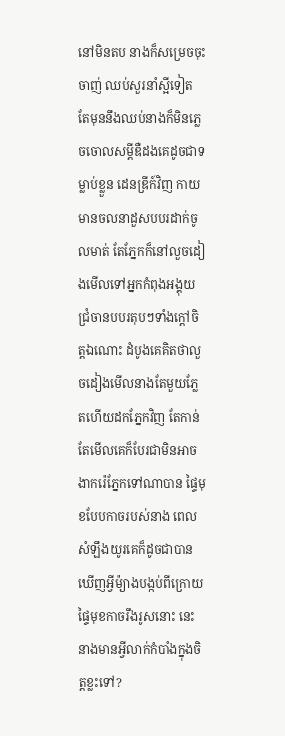នៅមិនតប នាងក៏សម្រេចចុះចាញ់ ឈប់សួរនាំស្អីទៀត តែមុននឹងឈប់នាងក៏មិនភ្លេចចោលសម្ដីឌឺដងគេដូចជាទម្លាប់ខ្លួន ដេនឌ្រីក៍វិញ កាយមានចលនាដួសបបរដាក់ចូលមាត់ តែភ្នែកក៏នៅលួចដៀងមើលទៅអ្នកកំពុងអង្គុយជ្រំចានបបរតុបៗទាំងក្ដៅចិត្តឯណោះ ដំបូងគេគិតថាលួចដៀងមើលនាងតែមួយភ្លែតហើយដកភ្នែកវិញ តែកាន់តែមើលគេក៏បែរជាមិនអាចងាករ៉េភ្នែកទៅណាបាន ផ្ទៃមុខបែបកាចរបស់នាង ពេលសំឡឹងយូរគេក៏ដូចជាបានឃើញអ្វីម៉្យាងបង្កប់ពីក្រោយផ្ទៃមុខកាចរឹងរូសនោះ នេះនាងមានអ្វីលាក់កំបាំងក្នុងចិត្តខ្លះទៅ?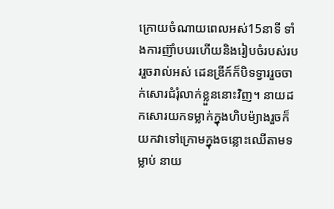ក្រោយចំណាយពេលអស់15នាទី ទាំងការញ៊ាំបបរហើយនិងរៀបចំរបស់របររួចរាល់អស់ ដេនឌ្រីក៍ក៏បិទទ្វាររួចចាក់សោរជំរុំលាក់ខ្លួននោះវិញ។ នាយដកសោរយកទម្លាក់ក្នុងហិបម៉្យាងរួចក៏យកវាទៅក្រោមក្នុងចន្លោះឈើតាមទម្លាប់ នាយ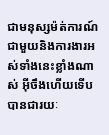ជាមនុស្សម៉ត់ការណ៍ជាមួយនិងការងារអស់ទាំងនេះខ្លាំងណាស់ អ៊ីចឹងហើយទើបបានជារយៈ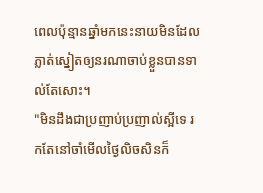ពេលប៉ុន្មានឆ្នាំមកនេះនាយមិនដែលភ្លាត់ស្នៀតឲ្យនរណាចាប់ខ្លួនបានទាល់តែសោះ។
"មិនដឹងជាប្រញាប់ប្រញាល់ស្អីទេ រកតែនៅចាំមើលថ្ងៃលិចសិនក៏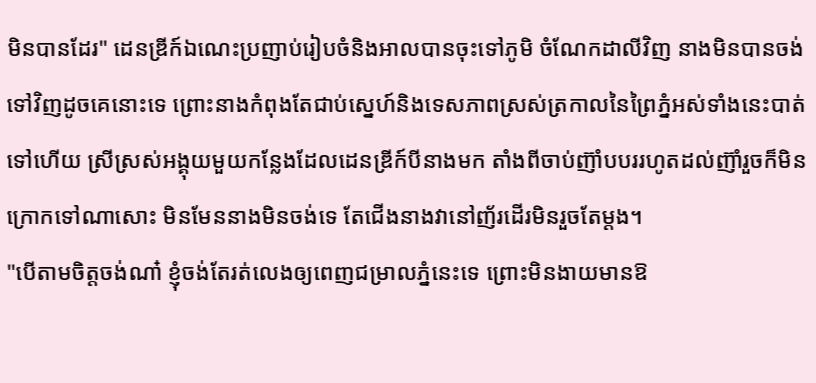មិនបានដែរ" ដេនឌ្រីក៍ឯណេះប្រញាប់រៀបចំនិងអាលបានចុះទៅភូមិ ចំណែកដាលីវិញ នាងមិនបានចង់ទៅវិញដូចគេនោះទេ ព្រោះនាងកំពុងតែជាប់ស្នេហ៍និងទេសភាពស្រស់ត្រកាលនៃព្រៃភ្នំអស់ទាំងនេះបាត់ទៅហើយ ស្រីស្រស់អង្គុយមួយកន្លែងដែលដេនឌ្រីក៍បីនាងមក តាំងពីចាប់ញ៊ាំបបររហូតដល់ញ៊ាំរួចក៏មិនក្រោកទៅណាសោះ មិនមែននាងមិនចង់ទេ តែជើងនាងវានៅញ័រដើរមិនរួចតែម្ដង។
"បើតាមចិត្តចង់ណា៎ ខ្ញុំចង់តែរត់លេងឲ្យពេញជម្រាលភ្នំនេះទេ ព្រោះមិនងាយមានឱ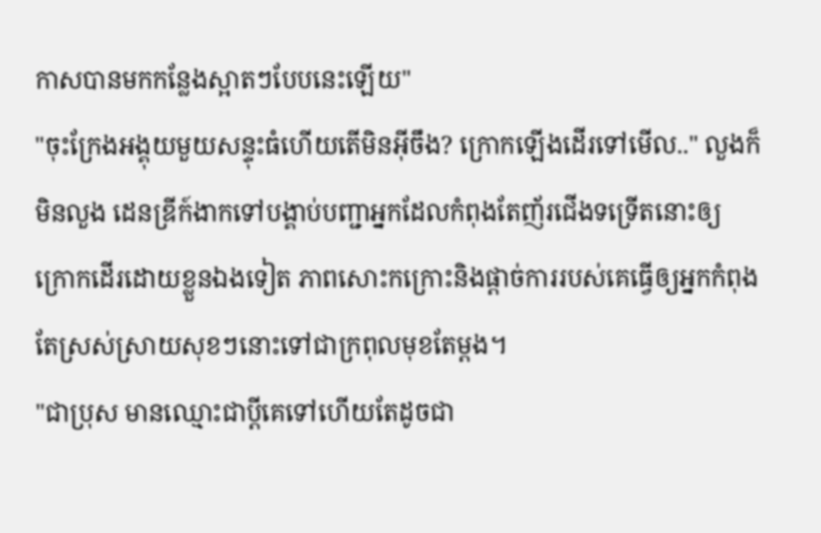កាសបានមកកន្លែងស្អាតៗបែបនេះឡើយ"
"ចុះក្រែងអង្គុយមួយសន្ទុះធំហើយតើមិនអ៊ីចឹង? ក្រោកឡើងដើរទៅមើល.." លួងក៏មិនលួង ដេនឌ្រីក៍ងាកទៅបង្គាប់បញ្ជាអ្នកដែលកំពុងតែញ័រជើងទទ្រើតនោះឲ្យក្រោកដើរដោយខ្លួនឯងទៀត ភាពសោះកក្រោះនិងផ្ដាច់ការរបស់គេធ្វើឲ្យអ្នកកំពុងតែស្រស់ស្រាយសុខៗនោះទៅជាក្រពុលមុខតែម្ដង។
"ជាប្រុស មានឈ្មោះជាប្ដីគេទៅហើយតែដូចជា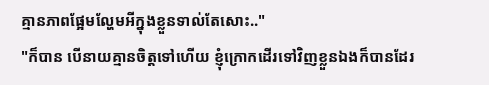គ្មានភាពផ្អែមល្ហែមអីក្នុងខ្លួនទាល់តែសោះ.."
"ក៏បាន បើនាយគ្មានចិត្តទៅហើយ ខ្ញុំក្រោកដើរទៅវិញខ្លួនឯងក៏បានដែរ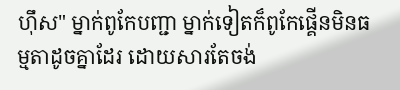ហ៊ឹស" ម្នាក់ពូកែបញ្ជា ម្នាក់ទៀតក៏ពូកែផ្គើនមិនធម្មតាដូចគ្នាដែរ ដោយសារតែចង់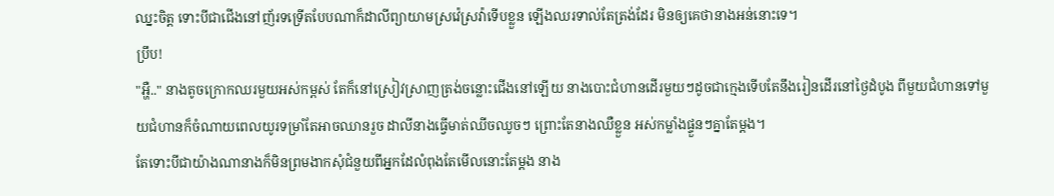ឈ្នះចិត្ត ទោះបីជាជើងនៅញ័រទទ្រើតបែបណាក៏ដាលីព្យាយាមស្រវ៉េស្រវ៉ាទើបខ្លួន ឡើងឈរទាល់តែត្រង់ដែរ មិនឲ្យគេថានាងអន់នោះទេ។
ប្រឹប!
"អ្ហឺ.." នាងតូចក្រោកឈរមួយអស់កម្ពស់ តែក៏នៅស្រៀវស្រាញត្រង់ចន្លោះជើងនៅឡើយ នាងបោះជំហានដើរមួយៗដូចជាក្មេងទើបតែនឹងរៀនដើរនៅថ្ងៃដំបូង ពីមួយជំហានទៅមួយជំហានក៏ចំណាយពេលយូរទម្រាំតែអាចឈានរួច ដាលីនាងធ្វើមាត់ឈីចឈូចៗ ព្រោះតែនាងឈឺខ្លួន អស់កម្លាំងផ្ទួនៗគ្នាតែម្ដង។
តែទោះបីជាយ៉ាងណានាងក៏មិនព្រមងាកសុំជំនួយពីអ្នកដែលំពុងតែមើលនោះតែម្ដង នាង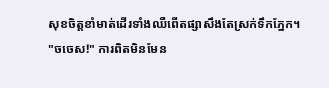សុខចិត្តខាំមាត់ដើរទាំងឈឺពើតផ្សាសឹងតែស្រក់ទឹកភ្នែក។
"ចចេស!" ការពិតមិនមែន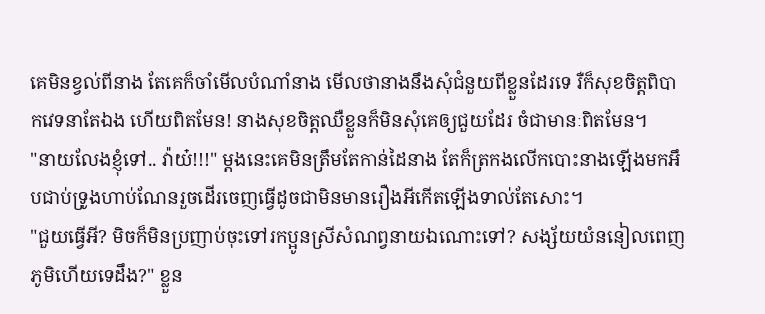គេមិនខ្វល់ពីនាង តែគេក៏ចាំមើលបំណាំនាង មើលថានាងនឹងសុំជំនួយពីខ្លួនដែរទេ រឺក៏សុខចិត្តពិបាកវេទនាតែឯង ហើយពិតមែន! នាងសុខចិត្តឈឺខ្លួនក៏មិនសុំគេឲ្យជួយដែរ ចំជាមានៈពិតមែន។
"នាយលែងខ្ញុំទៅ.. វ៉ាយ៎!!!" ម្ដងនេះគេមិនត្រឹមតែកាន់ដៃនាង តែក៏ត្រកងលើកបោះនាងឡើងមកអឹបជាប់ទ្រូងហាប់ណែនរួចដើរចេញធ្វើដូចជាមិនមានរឿងអីកើតឡើងទាល់តែសោះ។
"ជួយធ្វើអី? មិចក៏មិនប្រញាប់ចុះទៅរកប្អូនស្រីសំណព្វនាយឯណោះទៅ? សង្ស័យយំននៀលពេញភូមិហើយទេដឹង?" ខ្លួន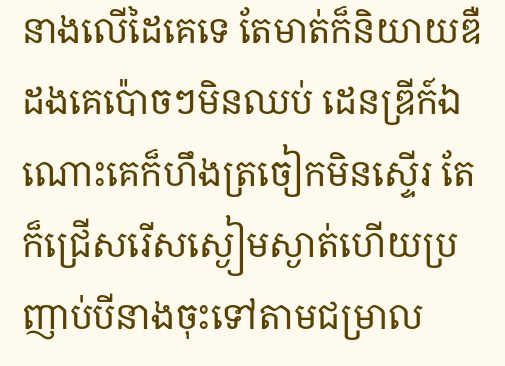នាងលើដៃគេទេ តែមាត់ក៏និយាយឌឺដងគេប៉ោចៗមិនឈប់ ដេនឌ្រីក៍ឯណោះគេក៏ហឹងត្រចៀកមិនស្ទើរ តែក៏ជ្រើសរើសស្ងៀមស្ងាត់ហើយប្រញាប់បីនាងចុះទៅតាមជម្រាល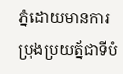ភ្នំដោយមានការប្រុងប្រយត្ន័ជាទីបំ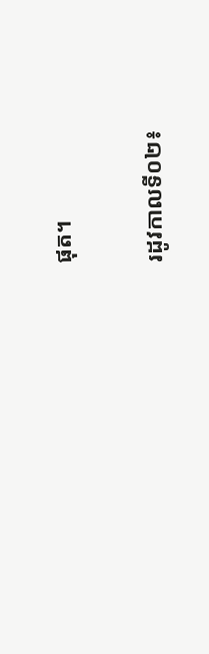ផុត។

រដូវកាលទី០២៖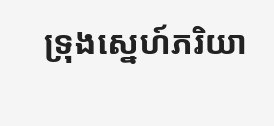ទ្រុងស្នេហ៍ភរិយា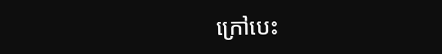ក្រៅបេះ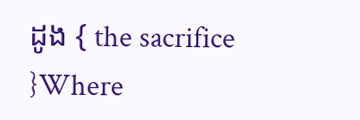ដូង { the sacrifice }Where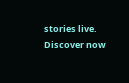stories live. Discover now